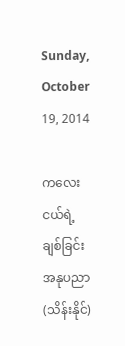Sunday, October 19, 2014

ကလေးငယ်ရဲ့ ချစ်ခြင်းအနုပညာ (သိန်းနိုင်)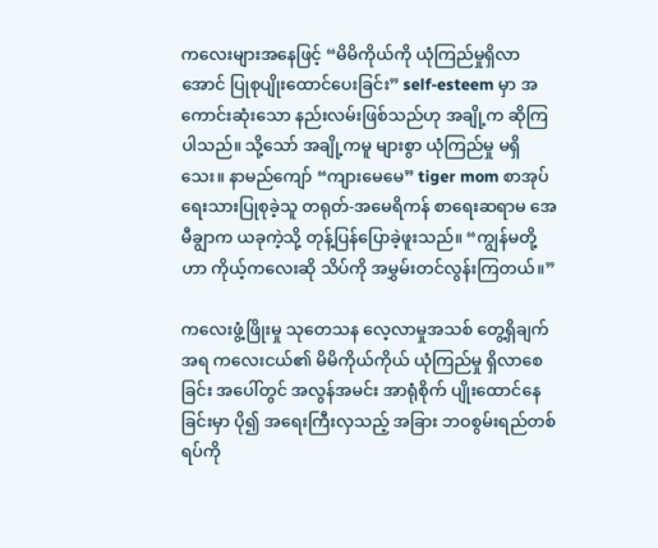ကလေးများအနေဖြင့် “မိမိကိုယ်ကို ယုံကြည်မှုရှိလာအောင် ပြုစုပျိုးထောင်ပေးခြင်း” self-esteem မှာ အကောင်းဆုံးသော နည်းလမ်းဖြစ်သည်ဟု အချို့က ဆိုကြပါသည်။ သို့သော် အချို့ကမူ များစွာ ယုံကြည်မှု မရှိသေး။ နာမည်ကျော် “ကျားမေမေ” tiger mom စာအုပ် ရေးသားပြုစုခဲ့သူ တရုတ်-အမေရိကန် စာရေးဆရာမ အေမီချွာက ယခုကဲ့သို့ တုန့်ပြန်ပြောခဲ့ဖူးသည်။ “ကျွန်မတို့ဟာ ကိုယ့်ကလေးဆို သိပ်ကို အမွှမ်းတင်လွန်းကြတယ်။”

ကလေးဖွံ့ဖြိုးမှု သုတေသန လေ့လာမှုအသစ် တွေ့ရှိချက်အရ ကလေးငယ်၏ မိမိကိုယ်ကိုယ် ယုံကြည်မှု ရှိလာစေခြင်း အပေါ်တွင် အလွန်အမင်း အာရုံစိုက် ပျိုးထောင်နေခြင်းမှာ ပို၍ အရေးကြီးလှသည့် အခြား ဘဝစွမ်းရည်တစ်ရပ်ကို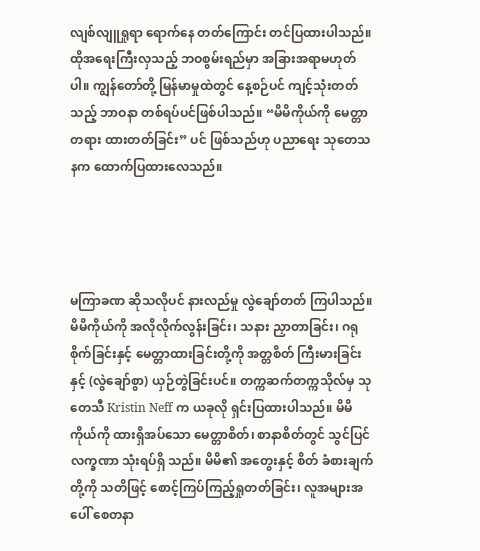လျစ်လျူရှုရာ ရောက်နေ တတ်ကြောင်း တင်ပြထားပါသည်။ ထိုအရေးကြီးလှသည့် ဘဝစွမ်းရည်မှာ အခြားအရာမဟုတ်ပါ။ ကျွန်တော်တို့ မြန်မာမှုထဲတွင် နေ့စဉ်ပင် ကျင့်သုံးတတ်သည့် ဘာဝနာ တစ်ရပ်ပင်ဖြစ်ပါသည်။ “မိမိကိုယ်ကို မေတ္တာတရား ထားတတ်ခြင်း” ပင် ဖြစ်သည်ဟု ပညာရေး သုတေသနက ထောက်ပြထားလေသည်။




မကြာခဏ ဆိုသလိုပင် နားလည်မှု လွဲချော်တတ် ကြပါသည်။ မိမိကိုယ်ကို အလိုလိုက်လွန်းခြင်း၊ သနား ညှာတာခြင်း၊ ဂရုစိုက်ခြင်းနှင့် မေတ္တာထားခြင်းတို့ကို အတ္တစိတ် ကြီးမားခြင်းနှင့် (လွဲချော်စွာ) ယှဉ်တွဲခြင်းပင်။ တက္ကဆက်တက္ကသိုလ်မှ သုတေသီ Kristin Neff က ယခုလို ရှင်းပြထားပါသည်။ မိမိကိုယ်ကို ထားရှိအပ်သော မေတ္တာစိတ်၊ စာနာစိတ်တွင် သွင်ပြင်လက္ခဏာ သုံးရပ်ရှိ သည်။ မိမိ၏ အတွေးနှင့် စိတ် ခံစားချက်တို့ကို သတိဖြင့် စောင့်ကြပ်ကြည့်ရှုတတ်ခြင်း၊ လူအများအပေါ် စေတနာ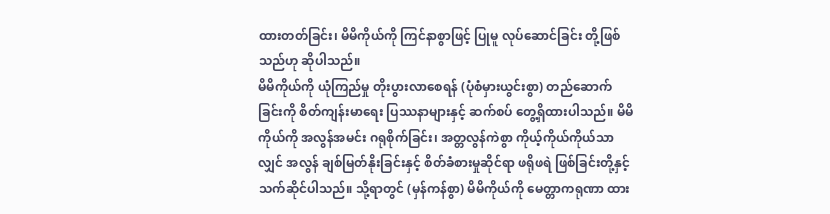ထားတတ်ခြင်း၊ မိမိကိုယ်ကို ကြင်နာစွာဖြင့် ပြုမူ လုပ်ဆောင်ခြင်း တို့ဖြစ်သည်ဟု ဆိုပါသည်။
မိမိကိုယ်ကို ယုံကြည်မှု တိုးပွားလာစေရန် (ပုံစံမှားယွင်းစွာ) တည်ဆောက်ခြင်းကို စိတ်ကျန်းမာရေး ပြဿနာများနှင့် ဆက်စပ် တွေ့ရှိထားပါသည်။ မိမိကိုယ်ကို အလွန်အမင်း ဂရုစိုက်ခြင်း၊ အတ္တလွန်ကဲစွာ ကိုယ့်ကိုယ်ကိုယ်သာလျှင် အလွန် ချစ်မြတ်နိုးခြင်းနှင့် စိတ်ခံစားမှုဆိုင်ရာ ဖရိုဖရဲ ဖြစ်ခြင်းတို့နှင့် သက်ဆိုင်ပါသည်။ သို့ရာတွင် (မှန်ကန်စွာ) မိမိကိုယ်ကို မေတ္တာကရုဏာ ထား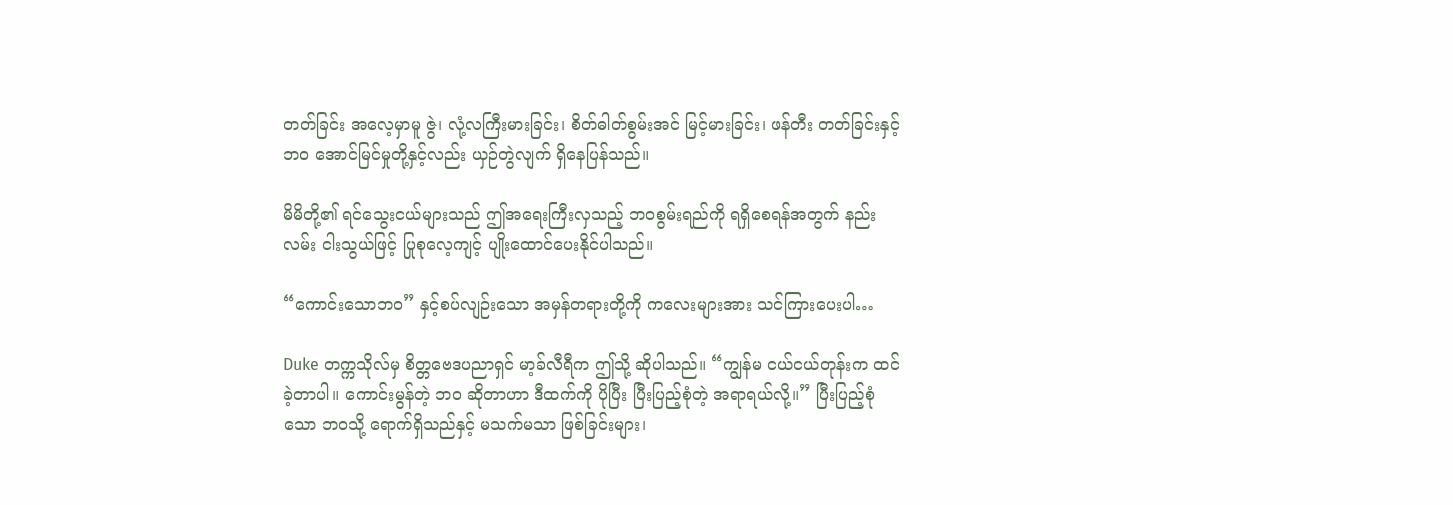တတ်ခြင်း အလေ့မှာမူ ဇွဲ၊ လုံ့လကြီးမားခြင်း၊ စိတ်ဓါတ်စွမ်းအင် မြင့်မားခြင်း၊ ဖန်တီး တတ်ခြင်းနှင့် ဘဝ အောင်မြင်မှုတို့နှင့်လည်း ယှဉ်တွဲလျက် ရှိနေပြန်သည်။

မိမိတို့၏ ရင်သွေးငယ်များသည် ဤအရေးကြီးလှသည့် ဘဝစွမ်းရည်ကို ရရှိစေရန်အတွက် နည်းလမ်း ငါးသွယ်ဖြင့် ပြုစုလေ့ကျင့် ပျိုးထောင်ပေးနိုင်ပါသည်။

“ကောင်းသောဘဝ” နှင့်စပ်လျဉ်းသော အမှန်တရားတို့ကို ကလေးများအား သင်ကြားပေးပါ…

Duke တက္ကသိုလ်မှ စိတ္တဗေဒပညာရှင် မာ့ခ်လီရီက ဤသို့ ဆိုပါသည်။ “ကျွန်မ ငယ်ငယ်တုန်းက ထင်ခဲ့တာပါ။ ကောင်းမွန်တဲ့ ဘဝ ဆိုတာဟာ ဒီထက်ကို ပိုပြီး ပြီးပြည့်စုံတဲ့ အရာရယ်လို့။” ပြီးပြည့်စုံသော ဘဝသို့ ရောက်ရှိသည်နှင့် မသက်မသာ ဖြစ်ခြင်းများ၊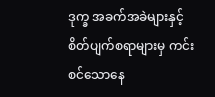ဒုက္ခ အခက်အခဲများနှင့် စိတ်ပျက်စရာများမှ ကင်းစင်သောနေ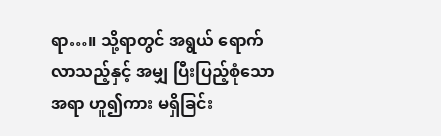ရာ…။ သို့ရာတွင် အရွယ် ရောက်လာသည့်နှင့် အမျှ ပြီးပြည့်စုံသော အရာ ဟူ၍ကား မရှိခြင်း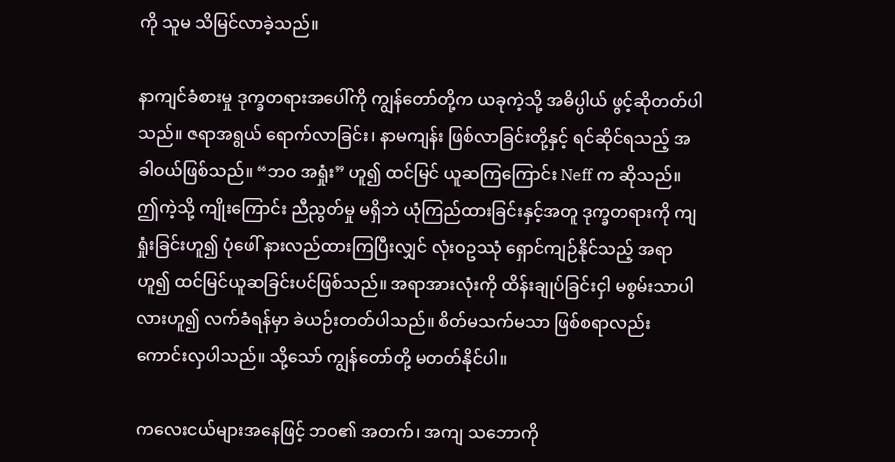ကို သူမ သိမြင်လာခဲ့သည်။

နာကျင်ခံစားမှု ဒုက္ခတရားအပေါ်ကို ကျွန်တော်တို့က ယခုကဲ့သို့ အဓိပ္ပါယ် ဖွင့်ဆိုတတ်ပါသည်။ ဇရာအရွယ် ရောက်လာခြင်း၊ နာမကျန်း ဖြစ်လာခြင်းတို့နှင့် ရင်ဆိုင်ရသည့် အခါဝယ်ဖြစ်သည်။ “ဘဝ အရှုံး” ဟူ၍ ထင်မြင် ယူဆကြကြောင်း Neff က ဆိုသည်။ ဤကဲ့သို့ ကျိုးကြောင်း ညီညွတ်မှု မရှိဘဲ ယုံကြည်ထားခြင်းနှင့်အတူ ဒုက္ခတရားကို ကျရှုံးခြင်းဟူ၍ ပုံဖေါ် နားလည်ထားကြပြီးလျှင် လုံးဝဥဿုံ ရှောင်ကျဉ်နိုင်သည့် အရာဟူ၍ ထင်မြင်ယူဆခြင်းပင်ဖြစ်သည်။ အရာအားလုံးကို ထိန်းချုပ်ခြင်းငှါ မစွမ်းသာပါလားဟူ၍ လက်ခံရန်မှာ ခဲယဉ်းတတ်ပါသည်။ စိတ်မသက်မသာ ဖြစ်စရာလည်း ကောင်းလှပါသည်။ သို့သော် ကျွန်တော်တို့ မတတ်နိုင်ပါ။

ကလေးငယ်များအနေဖြင့် ဘဝ၏ အတက်၊ အကျ သဘောကို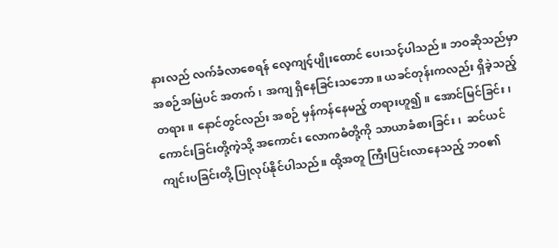နားလည် လက်ခံလာစေရန် လေ့ကျင့်ပျိုးထောင် ပေးသင့်ပါသည်။ ဘဝဆိုသည်မှာ အစဉ်အမြဲပင် အတက်၊ အကျ ရှိနေခြင်းသဘော။ ယခင်တုန်းကလည်း ရှိခဲ့သည့် တရား။ နောင်တွင်လည်း အစဉ် မှန်ကန်နေမည့် တရားဟူ၍။ အောင်မြင်ခြင်း၊ ကောင်းခြင်းတို့ကဲ့သို့ အကောင်း လောကဓံတို့ကို သာယာခံစားခြင်း၊  ဆင်ယင် ကျင်းပခြင်းတို့ ပြုလုပ်နိုင်ပါသည်။ ထို့အတူ ကြီးပြင်းလာနေသည့် ဘဝ၏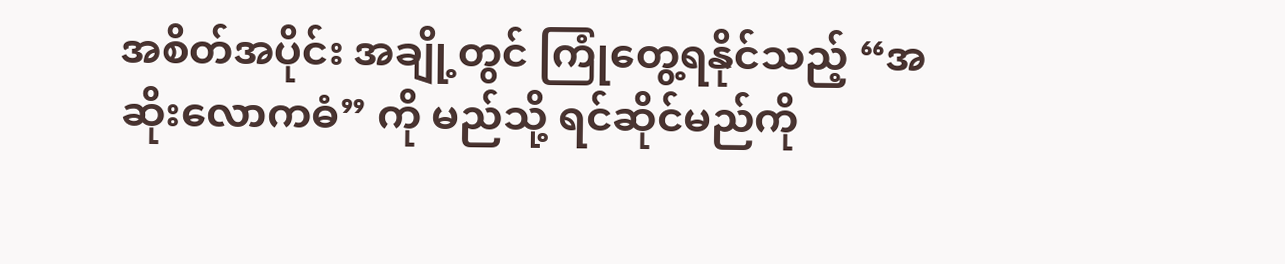အစိတ်အပိုင်း အချို့တွင် ကြုံတွေ့ရနိုင်သည့် “အဆိုးလောကဓံ” ကို မည်သို့ ရင်ဆိုင်မည်ကို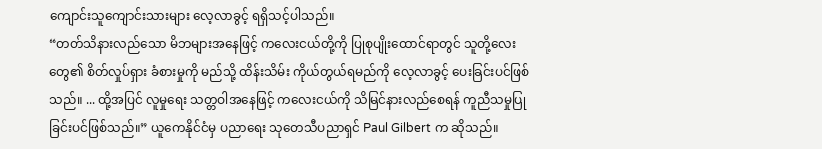ကျောင်းသူကျောင်းသားများ လေ့လာခွင့် ရရှိသင့်ပါသည်။
“တတ်သိနားလည်သော မိဘများအနေဖြင့် ကလေးငယ်တို့ကို ပြုစုပျိုးထောင်ရာတွင် သူတို့လေးတွေ၏ စိတ်လှုပ်ရှား ခံစားမှုကို မည်သို့ ထိန်းသိမ်း ကိုယ်တွယ်ရမည်ကို လေ့လာခွင့် ပေးခြင်းပင်ဖြစ်သည်။ ... ထို့အပြင် လူမှုရေး သတ္တဝါအနေဖြင့် ကလေးငယ်ကို သိမြင်နားလည်စေရန် ကူညီသမှုပြုခြင်းပင်ဖြစ်သည်။” ယူကေနိုင်ငံမှ ပညာရေး သုတေသီပညာရှင် Paul Gilbert က ဆိုသည်။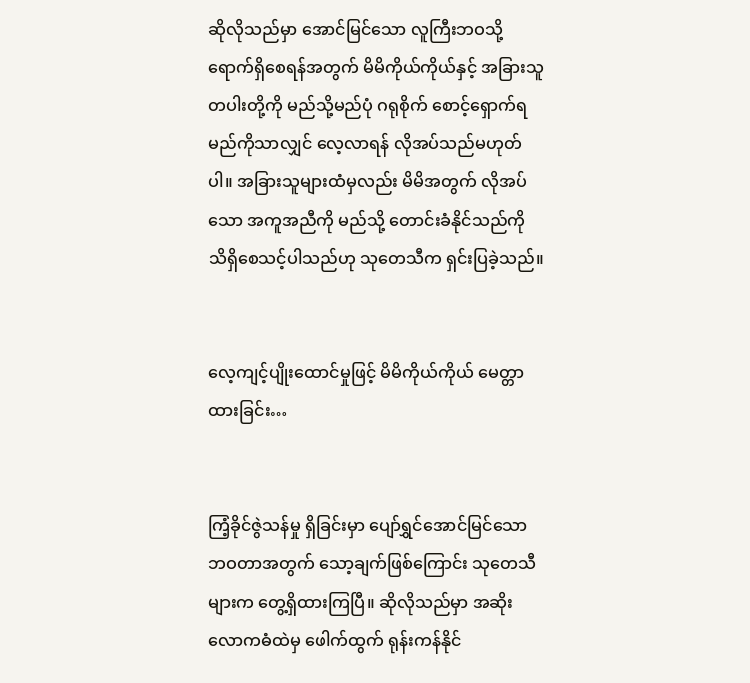ဆိုလိုသည်မှာ အောင်မြင်သော လူကြီးဘဝသို့ ရောက်ရှိစေရန်အတွက် မိမိကိုယ်ကိုယ်နှင့် အခြားသူတပါးတို့ကို မည်သို့မည်ပုံ ဂရုစိုက် စောင့်ရှောက်ရမည်ကိုသာလျှင် လေ့လာရန် လိုအပ်သည်မဟုတ်ပါ။ အခြားသူများထံမှလည်း မိမိအတွက် လိုအပ်သော အကူအညီကို မည်သို့ တောင်းခံနိုင်သည်ကို သိရှိစေသင့်ပါသည်ဟု သုတေသီက ရှင်းပြခဲ့သည်။


လေ့ကျင့်ပျိုးထောင်မှုဖြင့် မိမိကိုယ်ကိုယ် မေတ္တာထားခြင်း…


ကြံ့ခိုင်ဇွဲသန်မှု ရှိခြင်းမှာ ပျော်ရွှင်အောင်မြင်သော ဘဝတာအတွက် သော့ချက်ဖြစ်ကြောင်း သုတေသီများက တွေ့ရှိထားကြပြီ။ ဆိုလိုသည်မှာ အဆိုးလောကဓံထဲမှ ဖေါက်ထွက် ရုန်းကန်နိုင်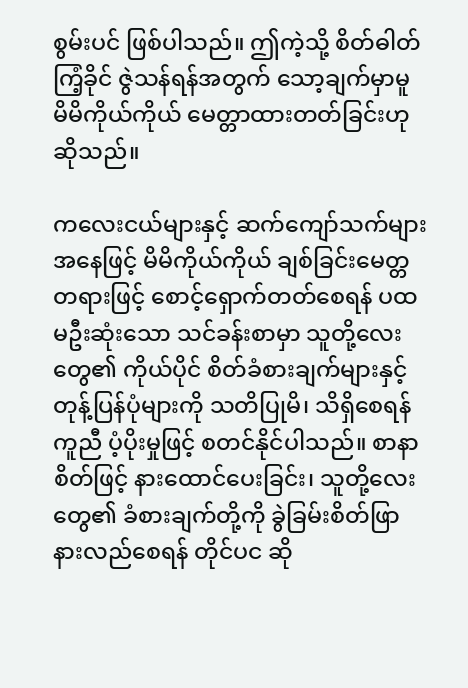စွမ်းပင် ဖြစ်ပါသည်။ ဤကဲ့သို့ စိတ်ဓါတ် ကြံ့ခိုင် ဇွဲသန်ရန်အတွက် သော့ချက်မှာမူ မိမိကိုယ်ကိုယ် မေတ္တာထားတတ်ခြင်းဟု ဆိုသည်။

ကလေးငယ်များနှင့် ဆက်ကျော်သက်များ အနေဖြင့် မိမိကိုယ်ကိုယ် ချစ်ခြင်းမေတ္တတရားဖြင့် စောင့်ရှောက်တတ်စေရန် ပထမဦးဆုံးသော သင်ခန်းစာမှာ သူတို့လေးတွေ၏ ကိုယ်ပိုင် စိတ်ခံစားချက်များနှင့် တုန့်ပြန်ပုံများကို သတိပြုမိ၊ သိရှိစေရန် ကူညီ ပံ့ပိုးမှုဖြင့် စတင်နိုင်ပါသည်။ စာနာစိတ်ဖြင့် နားထောင်ပေးခြင်း၊ သူတို့လေးတွေ၏ ခံစားချက်တို့ကို ခွဲခြမ်းစိတ်ဖြာ နားလည်စေရန် တိုင်ပင ဆို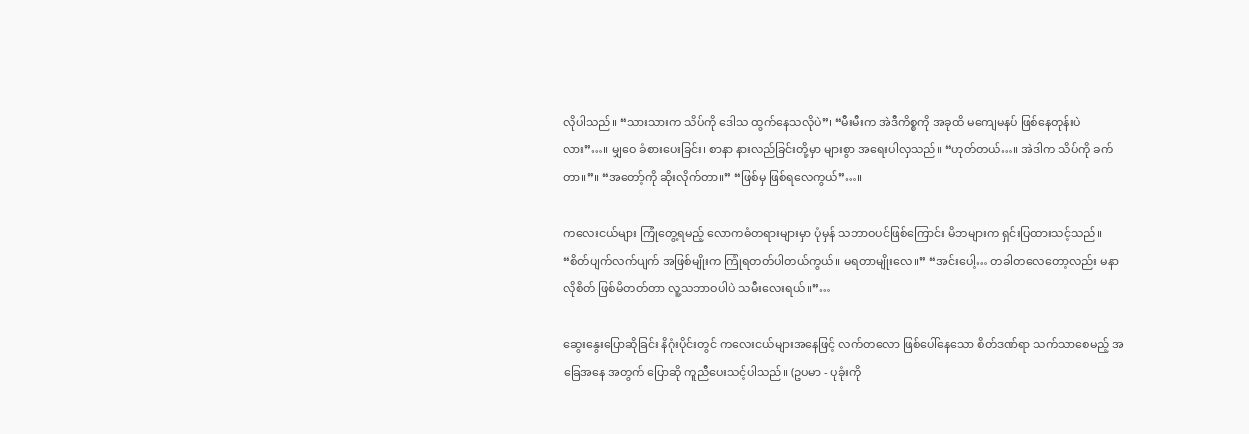လိုပါသည်။ “သားသားက သိပ်ကို ဒေါသ ထွက်နေသလိုပဲ”၊ “မီးမီးက အဲဒီကိစ္စကို အခုထိ မကျေမနပ် ဖြစ်နေတုန်းပဲလား”…။ မျှဝေ ခံစားပေးခြင်း၊ စာနာ နားလည်ခြင်းတို့မှာ များစွာ အရေးပါလှသည်။ “ဟုတ်တယ်…။ အဲဒါက သိပ်ကို ခက်တာ။”။ “အတော့်ကို ဆိုးလိုက်တာ။” “ဖြစ်မှ ဖြစ်ရလေကွယ်”…။

ကလေးငယ်များ ကြုံတွေ့ရမည့် လောကဓံတရားများမှာ ပုံမှန် သဘာဝပင်ဖြစ်ကြောင်း မိဘများက ရှင်းပြထားသင့်သည်။  “စိတ်ပျက်လက်ပျက် အဖြစ်မျိုးက ကြုံရတတ်ပါတယ်ကွယ်။ မရတာမျိုးလေ။” “အင်းပေါ့… တခါတလေတော့လည်း မနာလိုစိတ် ဖြစ်မိတတ်တာ လူ့သဘာဝပါပဲ သမီးလေးရယ်။”…

ဆွေးနွေးပြောဆိုခြင်း နိဂုံးပိုင်းတွင် ကလေးငယ်များအနေဖြင့် လက်တလော ဖြစ်ပေါ်နေသော စိတ်ဒဏ်ရာ သက်သာစေမည့် အခြေအနေ အတွက် ပြောဆို ကူညီပေးသင့်ပါသည်။ (ဥပမာ - ပုခုံးကို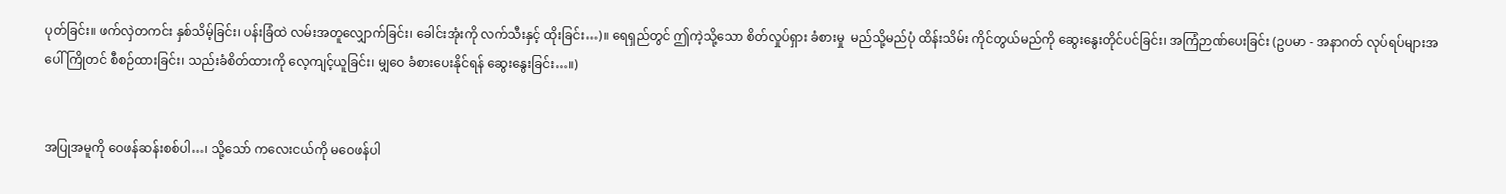ပုတ်ခြင်း။ ဖက်လှဲတကင်း နှစ်သိမ့်ခြင်း၊ ပန်းခြံထဲ လမ်းအတူလျှောက်ခြင်း၊ ခေါင်းအုံးကို လက်သီးနှင့် ထိုးခြင်း…)။ ရေရှည်တွင် ဤကဲ့သို့သော စိတ်လှုပ်ရှား ခံစားမှု  မည်သို့မည်ပုံ ထိန်းသိမ်း ကိုင်တွယ်မည်ကို ဆွေးနွေးတိုင်ပင်ခြင်း၊ အကြံဉာဏ်ပေးခြင်း (ဥပမာ - အနာဂတ် လုပ်ရပ်များအပေါ် ကြိုတင် စီစဉ်ထားခြင်း၊ သည်းခံစိတ်ထားကို လေ့ကျင့်ယူခြင်း၊ မျှဝေ ခံစားပေးနိုင်ရန် ဆွေးနွေးခြင်း…။)


အပြုအမူကို ဝေဖန်ဆန်းစစ်ပါ…၊ သို့သော် ကလေးငယ်ကို မဝေဖန်ပါ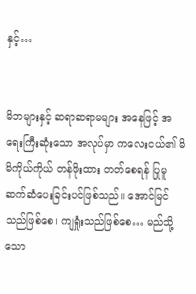နှင့်…


မိဘများနှင့် ဆရာဆရာမများ အနေဖြင့် အရေးကြီးဆုံးသော အလုပ်မှာ ကလေးငယ်၏ မိမိကိုယ်ကိုယ် တန်ဖိုးထား တတ်စေရန် ပြုမူ ဆက်ဆံပေးခြင်းပင်ဖြစ်သည်။ အောင်မြင်သည်ဖြစ်စေ၊ ကျရှုံးသည်ဖြစ်စေ… မည်သို့သော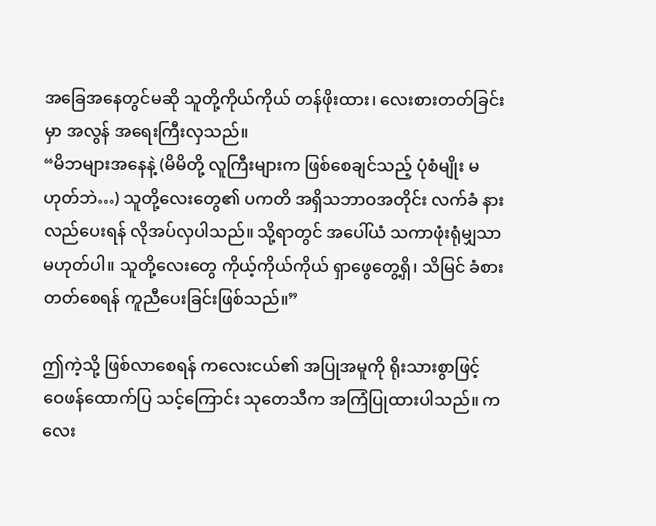အခြေအနေတွင်မဆို သူတို့ကိုယ်ကိုယ် တန်ဖိုးထား၊ လေးစားတတ်ခြင်းမှာ အလွန် အရေးကြီးလှသည်။
“မိဘများအနေနဲ့ (မိမိတို့ လူကြီးများက ဖြစ်စေချင်သည့် ပုံစံမျိုး မဟုတ်ဘဲ…) သူတို့လေးတွေ၏ ပကတိ အရှိသဘာဝအတိုင်း လက်ခံ နားလည်ပေးရန် လိုအပ်လှပါသည်။ သို့ရာတွင် အပေါ်ယံ သကာဖုံးရုံမျှသာ မဟုတ်ပါ။ သူတို့လေးတွေ ကိုယ့်ကိုယ်ကိုယ် ရှာဖွေတွေ့ရှိ၊ သိမြင် ခံစားတတ်စေရန် ကူညီပေးခြင်းဖြစ်သည်။”

ဤကဲ့သို့ ဖြစ်လာစေရန် ကလေးငယ်၏ အပြုအမူကို ရိုးသားစွာဖြင့် ဝေဖန်ထောက်ပြ သင့်ကြောင်း သုတေသီက အကြံပြုထားပါသည်။ ကလေး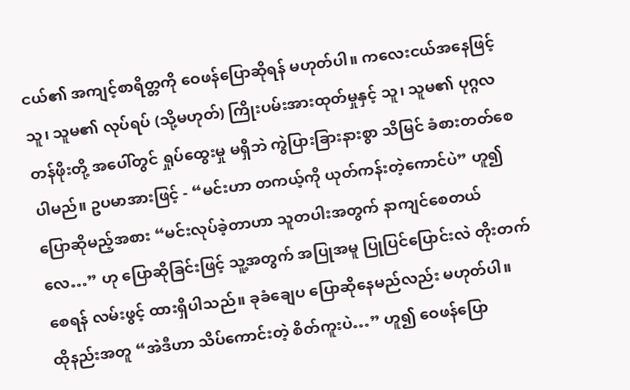ငယ်၏ အကျင့်စာရိတ္တကို ဝေဖန်ပြောဆိုရန် မဟုတ်ပါ။ ကလေးငယ်အနေဖြင့် သူ၊ သူမ၏ လုပ်ရပ် (သို့မဟုတ်) ကြိုးပမ်းအားထုတ်မှုနှင့် သူ၊ သူမ၏ ပုဂ္ဂလတန်ဖိုးတို့ အပေါ်တွင် ရှုပ်ထွေးမှု မရှိဘဲ ကွဲပြားခြားနားစွာ သိမြင် ခံစားတတ်စေပါမည်။ ဥပမာအားဖြင့် - “မင်းဟာ တကယ့်ကို ယုတ်ကန်းတဲ့ကောင်ပဲ” ဟူ၍ ပြောဆိုမည့်အစား “မင်းလုပ်ခဲ့တာဟာ သူတပါးအတွက် နာကျင်စေတယ်လေ…” ဟု ပြောဆိုခြင်းဖြင့် သူ့အတွက် အပြုအမူ ပြုပြင်ပြောင်းလဲ တိုးတက်စေရန် လမ်းဖွင့် ထားရှိပါသည်။ ခုခံချေပ ပြောဆိုနေမည်လည်း မဟုတ်ပါ။
ထိုနည်းအတူ “အဲဒီဟာ သိပ်ကောင်းတဲ့ စိတ်ကူးပဲ…” ဟူ၍ ဝေဖန်ပြော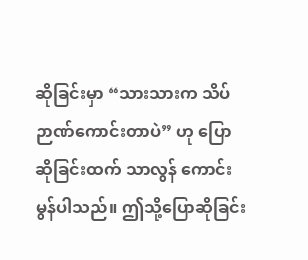ဆိုခြင်းမှာ “သားသားက သိပ်ဉာဏ်ကောင်းတာပဲ” ဟု ပြောဆိုခြင်းထက် သာလွန် ကောင်းမွန်ပါသည်။ ဤသို့ပြောဆိုခြင်း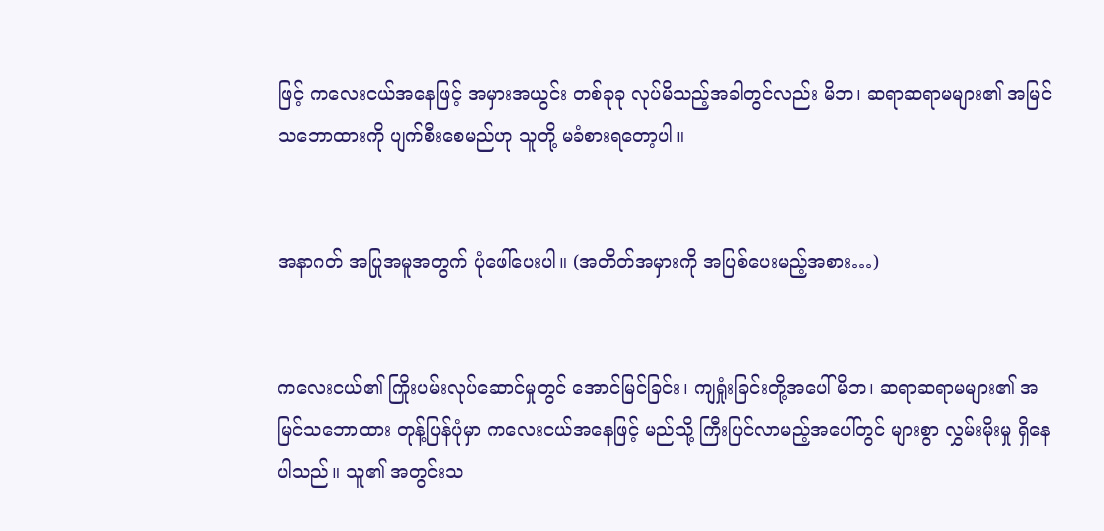ဖြင့် ကလေးငယ်အနေဖြင့် အမှားအယွင်း တစ်ခုခု လုပ်မိသည့်အခါတွင်လည်း မိဘ၊ ဆရာဆရာမများ၏ အမြင်သဘောထားကို ပျက်စီးစေမည်ဟု သူတို့ မခံစားရတော့ပါ။


အနာဂတ် အပြုအမူအတွက် ပုံဖေါ်ပေးပါ။ (အတိတ်အမှားကို အပြစ်ပေးမည့်အစား…)


ကလေးငယ်၏ ကြိုးပမ်းလုပ်ဆောင်မှုတွင် အောင်မြင်ခြင်း၊ ကျရှုံးခြင်းတို့အပေါ် မိဘ၊ ဆရာဆရာမများ၏ အမြင်သဘောထား တုန့်ပြန်ပုံမှာ ကလေးငယ်အနေဖြင့် မည်သို့ ကြီးပြင်လာမည့်အပေါ်တွင် များစွာ လွှမ်းမိုးမှု ရှိနေပါသည်။ သူ၏ အတွင်းသ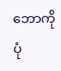ဘောကို ပုံ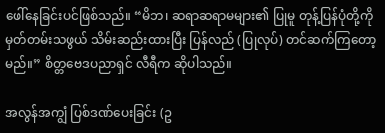ဖေါ်နေခြင်းပင်ဖြစ်သည်။ “မိဘ၊ ဆရာဆရာမများ၏ ပြုမူ တုန့်ပြန်ပုံတို့ကို မှတ်တမ်းသဖွယ် သိမ်းဆည်းထားပြီး ပြန်လည် (ပြုလုပ်) တင်ဆက်ကြတော့မည်။” စိတ္တဗေဒပညာရှင် လီရီက ဆိုပါသည်။

အလွန်အကျွံ ပြစ်ဒဏ်ပေးခြင်း (ဥ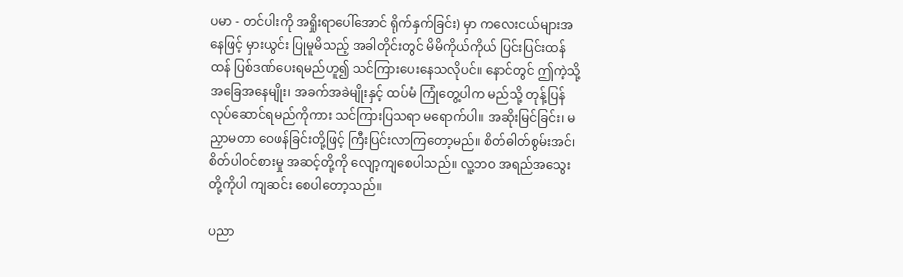ပမာ - တင်ပါးကို အရှိုးရာပေါ်အောင် ရိုက်နှက်ခြင်း) မှာ ကလေးငယ်များအနေဖြင့် မှားယွင်း ပြုမူမိသည့် အခါတိုင်းတွင် မိမိကိုယ်ကိုယ် ပြင်းပြင်းထန်ထန် ပြစ်ဒဏ်ပေးရမည်ဟူ၍ သင်ကြားပေးနေသလိုပင်။ နောင်တွင် ဤကဲ့သို့ အခြေအနေမျိုး၊ အခက်အခဲမျိုးနှင့် ထပ်မံ ကြုံတွေ့ပါက မည်သို့ တုန့်ပြန် လုပ်ဆောင်ရမည်ကိုကား သင်ကြားပြသရာ မရောက်ပါ။ အဆိုးမြင်ခြင်း၊ မညှာမတာ ဝေဖန်ခြင်းတို့ဖြင့် ကြီးပြင်းလာကြတော့မည်။ စိတ်ဓါတ်စွမ်းအင်၊ စိတ်ပါဝင်စားမှု အဆင့်တို့ကို လျော့ကျစေပါသည်။ လူ့ဘဝ အရည်အသွေးတို့ကိုပါ ကျဆင်း စေပါတော့သည်။

ပညာ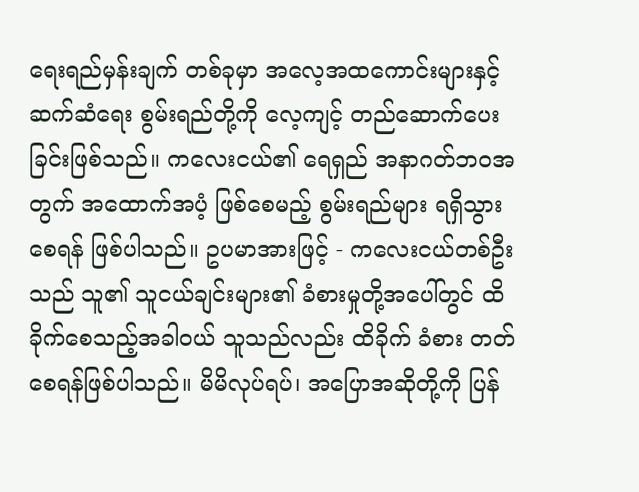ရေးရည်မှန်းချက် တစ်ခုမှာ အလေ့အထကောင်းများနှင့် ဆက်ဆံရေး စွမ်းရည်တို့ကို လေ့ကျင့် တည်ဆောက်ပေးခြင်းဖြစ်သည်။ ကလေးငယ်၏ ရေရှည် အနာဂတ်ဘဝအတွက် အထောက်အပံ့ ဖြစ်စေမည့် စွမ်းရည်များ ရရှိသွားစေရန် ဖြစ်ပါသည်။ ဥပမာအားဖြင့် - ကလေးငယ်တစ်ဦးသည် သူ၏ သူငယ်ချင်းများ၏ ခံစားမှုတို့အပေါ်တွင် ထိခိုက်စေသည့်အခါဝယ် သူသည်လည်း ထိခိုက် ခံစား တတ်စေရန်ဖြစ်ပါသည်။ မိမိလုပ်ရပ်၊ အပြောအဆိုတို့ကို ပြန်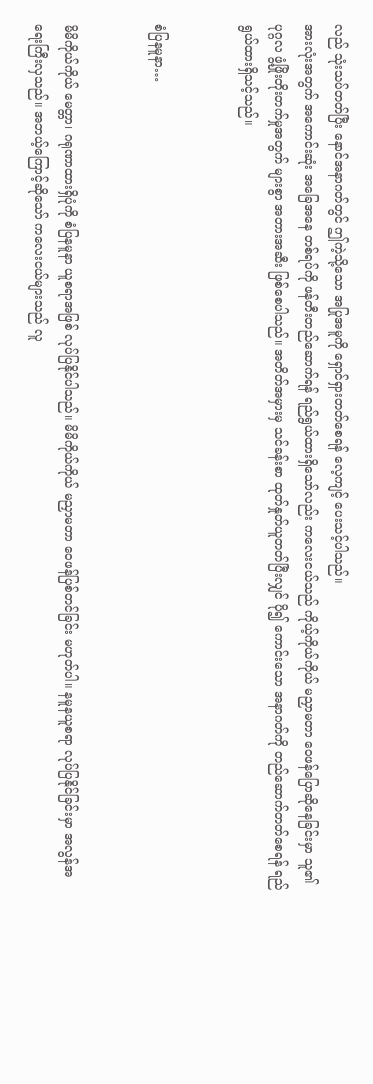လည် သုံးသပ်တတ်ပြီး နောင်အနာဂတ်တွင် ဤကဲ့သို့သော အပြုအမူကို ရှောင်ရှားတတ်စေရန် လေ့ကျင့် ပေးသင့်ပါသည်။
အားလုံးအတွက် အကောင်းဆုံး အခြေအနေ တစ်ရပ်ကို ဖန်တီးတည်ဆောက်ရန် ရည်ရွယ်ထားရှိသော်လည်း ကလေးငယ်သည် ကိုယ့်ကိုယ်ကိုယ် မညှာမတာ ဝေဖန်ပြောဆိုနေခြင်းမှာ သူ၏ ပုဂ္ဂလ ဖွံ့ဖြိုးတိုးတက်မှုအတွက် များစွာ အတားအဆီး ဖြစ်စေပါသည်။ အတိတ်အမှားမှ သင်ခန်းစာ ထုတ်နှုတ်ယူတတ်ပြီးလျှင် ပို၍ ကောင်းသော အနာဂတ်ကို တည်ဆောက်တတ်စေရန် ရည်ရွယ်ထားရှိသင့်သည်။


စံပြနမူနာ…


မိမိကိုယ်ကိုယ် မေတ္တာ၊ ဂရုဏာထားရှိပုံကို စံပြနမူနာ ယူစရာအဖြစ် လုပ်ပြနိုင်ပါသည်။ မိမိကိုယ်ကိုယ် မညှာမတာ ဝေဖန်ပြစ်တင်ခြင်း မဟုတ်ပါ။ နမူနယူစရာ လုပ်ပြနိုင်ခြင်းမှာ အလွန်အရေးကြီးလှသည်။ အဘယ့်ကြောင့်ဆိုသော် ကလေးငယ်များသည် လူ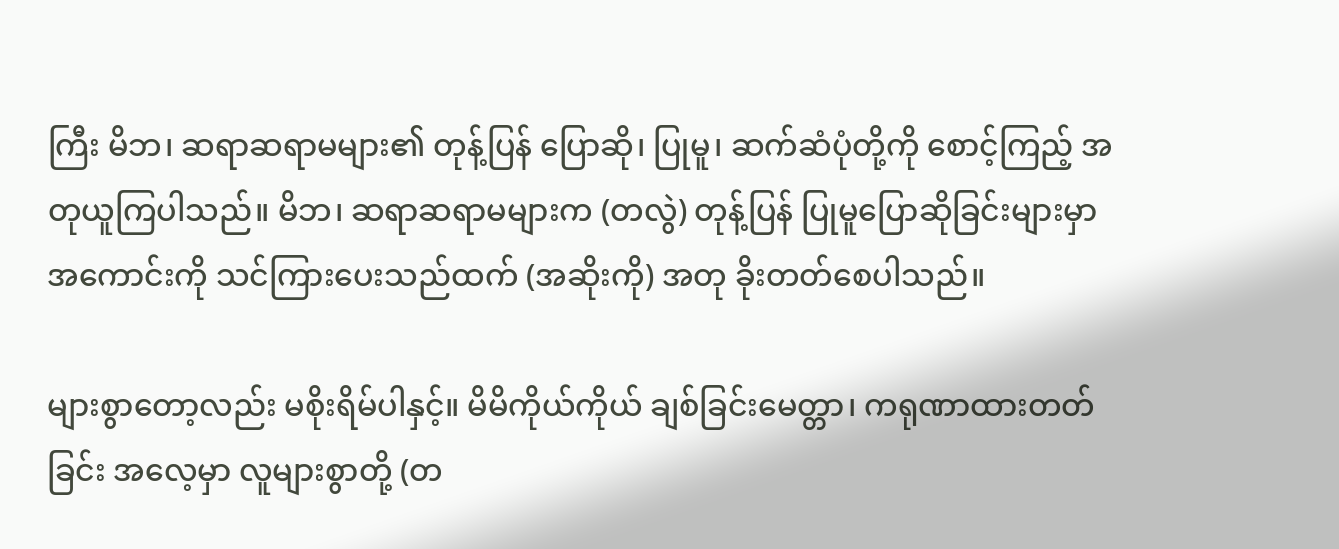ကြီး မိဘ၊ ဆရာဆရာမများ၏ တုန့်ပြန် ပြောဆို၊ ပြုမူ၊ ဆက်ဆံပုံတို့ကို စောင့်ကြည့် အတုယူကြပါသည်။ မိဘ၊ ဆရာဆရာမများက (တလွဲ) တုန့်ပြန် ပြုမူပြောဆိုခြင်းများမှာ အကောင်းကို သင်ကြားပေးသည်ထက် (အဆိုးကို) အတု ခိုးတတ်စေပါသည်။

များစွာတော့လည်း မစိုးရိမ်ပါနှင့်။ မိမိကိုယ်ကိုယ် ချစ်ခြင်းမေတ္တာ၊ ကရုဏာထားတတ်ခြင်း အလေ့မှာ လူများစွာတို့ (တ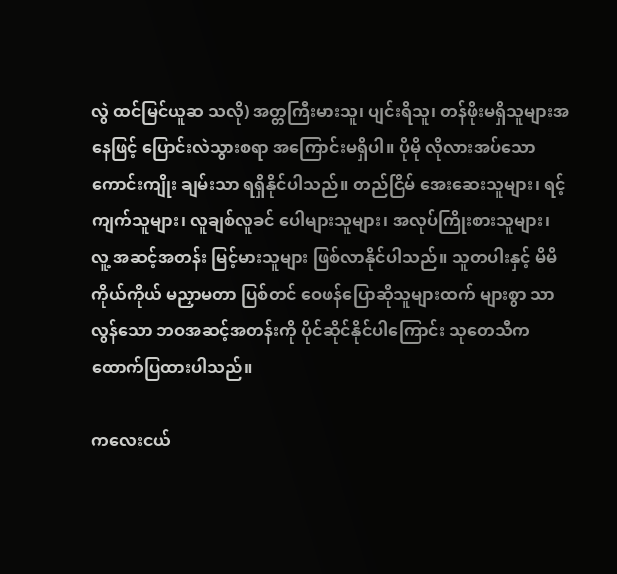လွဲ ထင်မြင်ယူဆ သလို) အတ္တကြီးမားသူ၊ ပျင်းရိသူ၊ တန်ဖိုးမရှိသူများအနေဖြင့် ပြောင်းလဲသွားစရာ အကြောင်းမရှိပါ။ ပိုမို လိုလားအပ်သော ကောင်းကျိုး ချမ်းသာ ရရှိနိုင်ပါသည်။ တည်ငြိမ် အေးဆေးသူများ၊ ရင့်ကျက်သူများ၊ လူချစ်လူခင် ပေါများသူများ၊ အလုပ်ကြိုးစားသူများ၊ လူ့ အဆင့်အတန်း မြင့်မားသူများ ဖြစ်လာနိုင်ပါသည်။ သူတပါးနှင့် မိမိကိုယ်ကိုယ် မညှာမတာ ပြစ်တင် ဝေဖန်ပြောဆိုသူများထက် များစွာ သာလွန်သော ဘဝအဆင့်အတန်းကို ပိုင်ဆိုင်နိုင်ပါကြောင်း သုတေသီက ထောက်ပြထားပါသည်။

ကလေးငယ်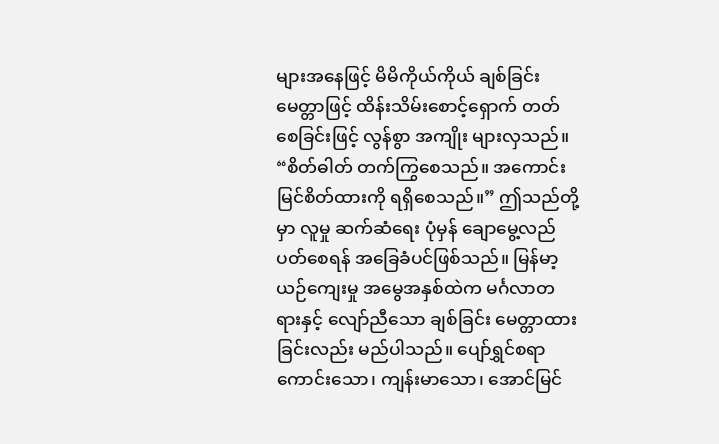များအနေဖြင့် မိမိကိုယ်ကိုယ် ချစ်ခြင်းမေတ္တာဖြင့် ထိန်းသိမ်းစောင့်ရှောက် တတ်စေခြင်းဖြင့် လွန်စွာ အကျိုး များလှသည်။ “စိတ်ဓါတ် တက်ကြွစေသည်။ အကောင်းမြင်စိတ်ထားကို ရရှိစေသည်။” ဤသည်တို့မှာ လူမှု ဆက်ဆံရေး ပုံမှန် ချောမွေ့လည်ပတ်စေရန် အခြေခံပင်ဖြစ်သည်။ မြန်မာ့ယဉ်ကျေးမှု အမွေအနှစ်ထဲက မင်္ဂလာတရားနှင့် လျော်ညီသော ချစ်ခြင်း မေတ္တာထားခြင်းလည်း မည်ပါသည်။ ပျော်ရွှင်စရာကောင်းသော၊ ကျန်းမာသော၊ အောင်မြင်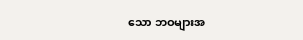သော ဘဝများအ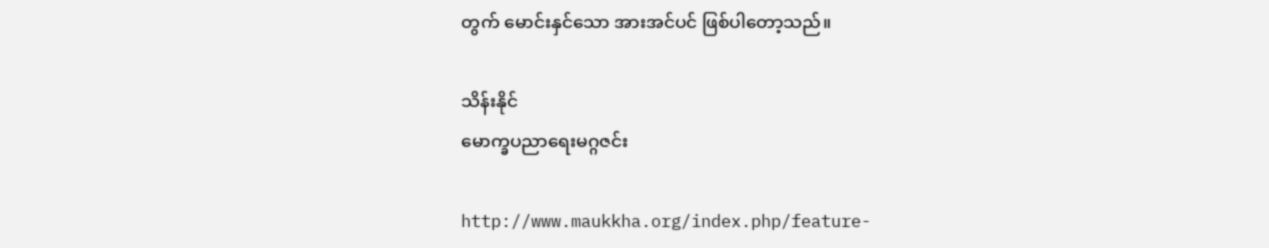တွက် မောင်းနှင်သော အားအင်ပင် ဖြစ်ပါတော့သည်။

သိန်းနိုင်
မောက္ခပညာရေးမဂ္ဂဇင်း

http://www.maukkha.org/index.php/feature-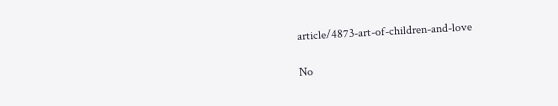article/4873-art-of-children-and-love

No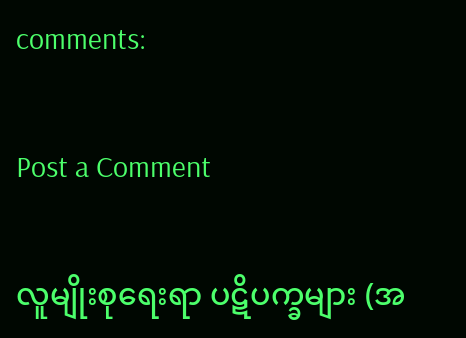comments:

Post a Comment

လူမျိုးစုရေးရာ ပဋိပက္ခများ (အ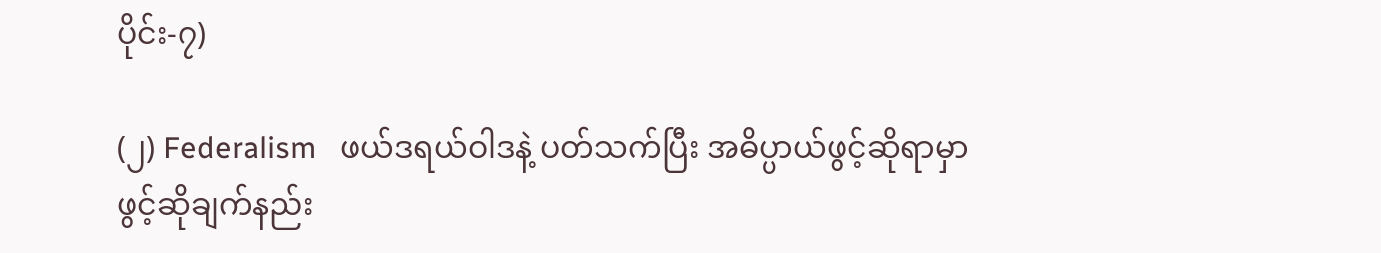ပိုင်း-၇)

(၂) Federalism   ဖယ်ဒရယ်ဝါဒနဲ့ ပတ်သက်ပြီး အဓိပ္ပာယ်ဖွင့်ဆိုရာမှာ ဖွင့်ဆိုချက်နည်း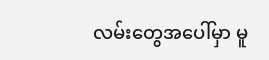လမ်းတွေအပေါ်မှာ မူ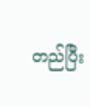တည်ပြီး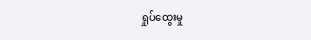ရှုပ်ထွေးမှု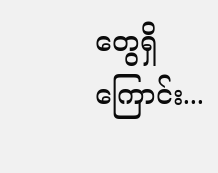တွေရှိကြောင်း...